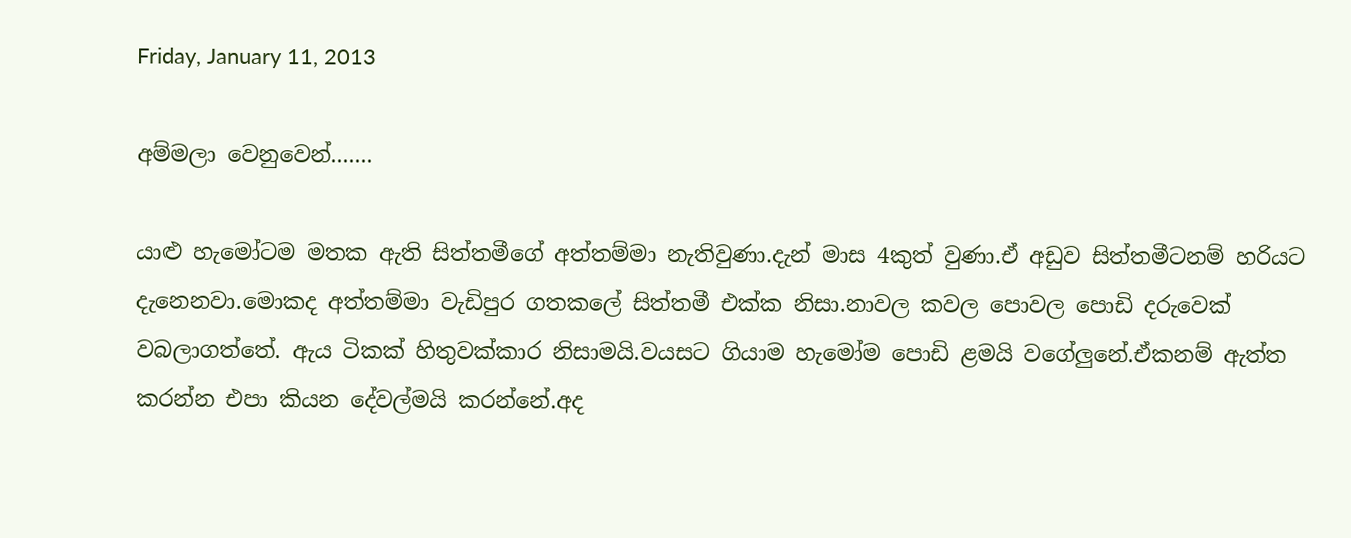Friday, January 11, 2013

අම්මලා වෙනුවෙන්.......

යාළු හැමෝටම මතක ඇති සිත්තමීගේ අත්තම්මා නැතිවුණා.දැන් මාස 4කුත් වුණා.ඒ අඩුව සිත්තමීටනම් හරියට දැනෙනවා.මොකද අත්තම්මා වැඩිපුර ගතකලේ සිත්තමී එක්ක නිසා.නාවල කවල පොවල පොඩි දරුවෙක් වබලාගත්තේ. ඇය ටිකක් හිතුවක්කාර නිසාමයි.වයසට ගියාම හැමෝම පොඩි ළමයි වගේලුනේ.ඒකනම් ඇත්ත කරන්න එපා කියන දේවල්මයි කරන්නේ.අද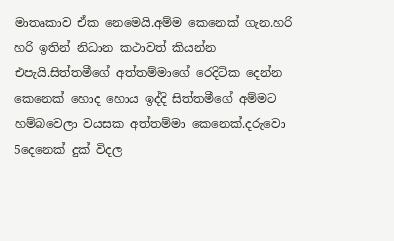මාතෘකාව ඒක නෙමෙයි.අම්ම කෙනෙක් ගැන.හරි හරි ඉතින් නිධාන කථාවත් කියන්න එපැයි.සිත්තමීගේ අත්තම්මාගේ රෙදිටික දෙන්න කෙනෙක් හොද හොය ඉද්දි සිත්තමීගේ අම්මට හම්බවෙලා වයසක අත්තම්මා කෙනෙක්.දරුවො 5දෙනෙක් දුක් විදල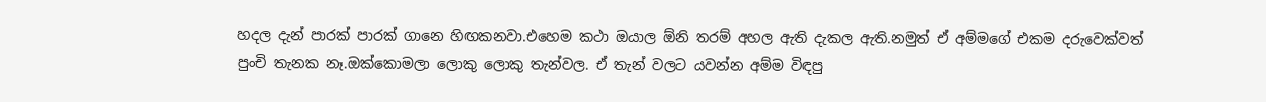හදල දැන් පාරක් පාරක් ගානෙ හිඟකනවා.එහෙම කථා ඔයාල ඕනි තරම් අහල ඇති දැකල ඇති.නමුත් ඒ අම්මගේ එකම දරුවෙක්වත් පුංචි තැනක නෑ.ඔක්කොමලා ලොකු ලොකු තැන්වල. ඒ තැන් වලට යවන්න අම්ම විඳපු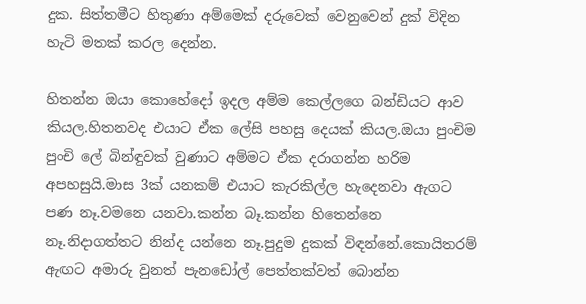දුක. සිත්තමීට හිතුණා අම්මෙක් දරුවෙක් වෙනුවෙන් දුක් විදින හැටි මතක් කරල දෙන්න.

හිතන්න ඔයා කොහේදෝ ඉදල අම්ම කෙල්ලගෙ බන්ඩියට ආව කියල.හිතනවද එයාට ඒක ලේසි පහසු දෙයක් කියල.ඔයා පුංචිම පුංචි ලේ බින්ඳුවක් වුණාට අම්මට ඒක දරාගන්න හරිම අපහසුයි.මාස 3ක් යනකම් එයාට කැරකිල්ල හැදෙනවා ඇගට පණ නෑ.වමනෙ යනවා.කන්න බෑ.කන්න හිතෙන්නෙ නෑ.නිදාගත්තට නින්ද යන්නෙ නෑ.පුදුම දුකක් විඳන්නේ.කොයිතරම් ඇඟට අමාරු වුනත් පැනඩෝල් පෙත්තක්වත් බොන්න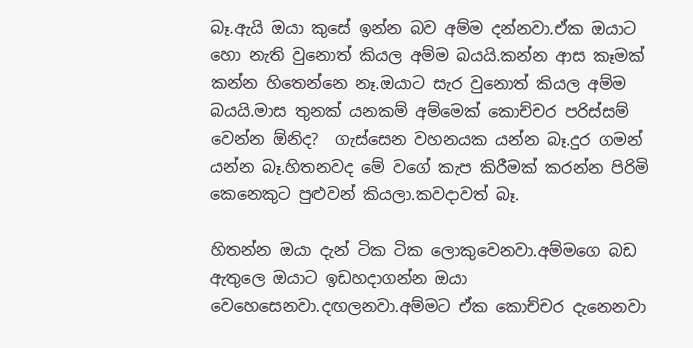බෑ.ඇයි ඔයා කුසේ ඉන්න බව අම්ම දන්නවා.ඒක ඔයාට හො නැති වුනොත් කියල අම්ම බයයි.කන්න ආස කෑමක් කන්න හිතෙන්නෙ නෑ.ඔයාට සැර වුනොත් කියල අම්ම බයයි.මාස තුනක් යනකම් අම්මෙක් කොච්චර පරිස්සම් වෙන්න ඕනිද?  ගැස්සෙන වහනයක යන්න බෑ.දුර ගමන් යන්න බෑ.හිතනවද මේ වගේ කැප කිරීමක් කරන්න පිරිමි කෙනෙකුට පුළුවන් කියලා.කවදාවත් බෑ.

හිතන්න ඔයා දැන් ටික ටික ලොකුවෙනවා.අම්මගෙ බඩ ඇතුලෙ ඔයාට ඉඩහදාගන්න ඔයා වෙහෙසෙනවා.දඟලනවා.අම්මට ඒක කොච්චර දැනෙනවා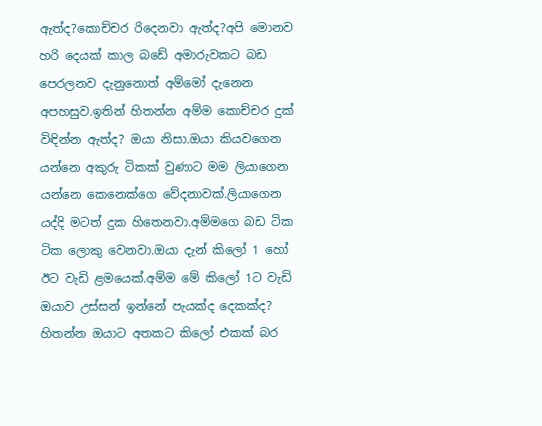ඇත්ද?කොච්චර රිදෙනවා ඇත්ද?අපි මොනව හරි දෙයක් කාල බඩේ අමාරුවකට බඩ පෙරලනව දැනුනොත් අම්මෝ දැනෙන අපහසුව.ඉතින් හිතන්න අම්ම කොච්චර දුක් විඳින්න ඇත්ද? ඔයා නිසා.ඔයා කියවගෙන යන්නෙ අකුරු ටිකක් වුණාට මම ලියාගෙන යන්නෙ කෙනෙක්ගෙ වේදනාවක්.ලියාගෙන යද්දි මටත් දුක හිතෙනවා.අම්මගෙ බඩ ටික ටික ලොකු වෙනවා.ඔයා දැන් කිලෝ 1 හෝ ඊට වැඩි ළමයෙක්.අම්ම මේ කිලෝ 1ට වැඩි ඔයාව උස්සන් ඉන්නේ පැයක්ද දෙකක්ද? හිතන්න ඔයාට අතකට කිලෝ එකක් බර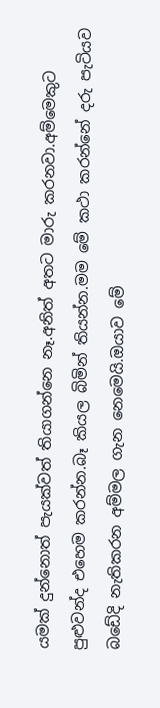යමක් දුන්නොත් පැයක්වත් තියාගන්නෙ නෑ.අනිත් අතට මාරු කරනවා.අම්මෙකුට පුළුවන්ද එහෙම කරන්න.බෑ කියල බිමින් තියන්න.මම මේ කථා කරන්නේ දරු පැටියව බඩේදි නැතිකරන අම්මල ගැන නෙමෙයි.ඔයාව මේ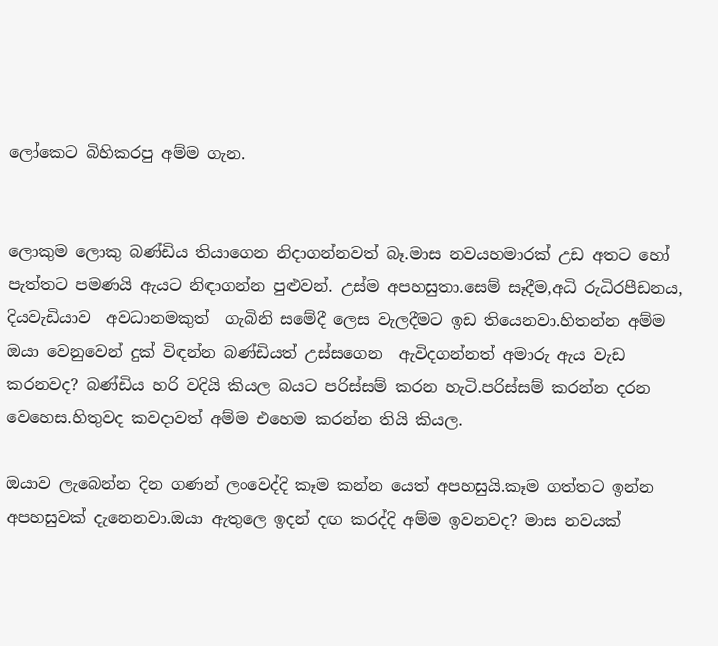ලෝකෙට බිහිකරපු අම්ම ගැන.


ලොකුම ලොකු බණ්ඩිය තියාගෙන නිදාගන්නවත් බෑ.මාස නවයහමාරක් උඩ අතට හෝ පැත්තට පමණයි ඇයට නිඳාගන්න පුළුවන්. උස්ම අපහසුතා.සෙම් සෑදීම,අධි රුධිරපීඩනය, දියවැඩියාව  අවධානමකුත්  ගැබිනි සමේදී ලෙස වැලදීමට ඉඩ තියෙනවා.හිතන්න අම්ම ඔයා වෙනුවෙන් දුක් විඳන්න බණ්ඩියත් උස්සගෙන  ඇවිදගන්නත් අමාරු ඇය වැඩ කරනවද? බණ්ඩිය හරි වදියි කියල බයට පරිස්සම් කරන හැටි.පරිස්සම් කරන්න දරන වෙහෙස.හිතුවද කවදාවත් අම්ම එහෙම කරන්න තියි කියල.

ඔයාව ලැබෙන්න දින ගණන් ලංවෙද්දි කෑම කන්න යෙත් අපහසුයි.කෑම ගත්තට ඉන්න අපහසුවක් දැනෙනවා.ඔයා ඇතුලෙ ඉදන් දඟ කරද්දි අම්ම ඉවනවද? මාස නවයක්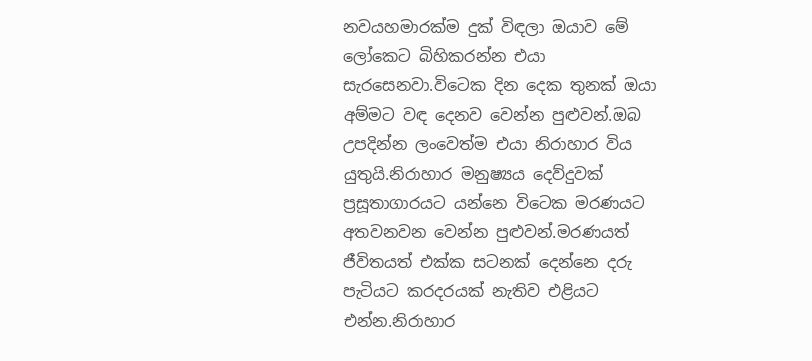නවයහමාරක්ම දුක් විඳලා ඔයාව මේ ලෝකෙට බිහිකරන්න එයා සැරසෙනවා.විටෙක දින දෙක තුනක් ඔයා අම්මට වඳ දෙනව වෙන්න පුළුවන්.ඔබ උපදින්න ලංවෙත්ම එයා නිරාහාර විය යුතුයි.නිරාහාර මනුෂ්‍යය දෙව්දුවක් ප්‍රසූතාගාරයට යන්නෙ විටෙක මරණයට අතවනවන වෙන්න පුළුවන්.මරණයත් ජීවිතයත් එක්ක සටනක් දෙන්නෙ දරු පැටියට කරදරයක් නැතිව එළියට එන්න.නිරාහාර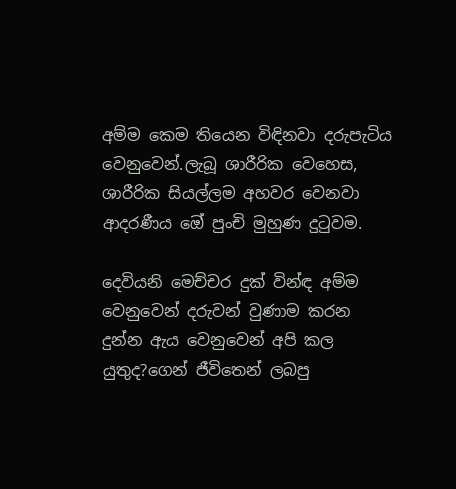අම්ම කෙම තියෙන විඳිනවා දරුපැටිය වෙනුවෙන්.ලැබූ ශාරීරික වෙහෙස, ශාරීරික සියල්ලම අහවර වෙනවා ආදරණීය ඔේ පුංචි මුහුණ දුටුවම.

දෙවියනි මෙච්චර දුක් වින්ඳ අම්ම  වෙනුවෙන් දරුවන් වුණාම කරන දුන්න ඇය වෙනුවෙන් අපි කල යුතුද?ගෙන් ජීවිතෙන් ලබපු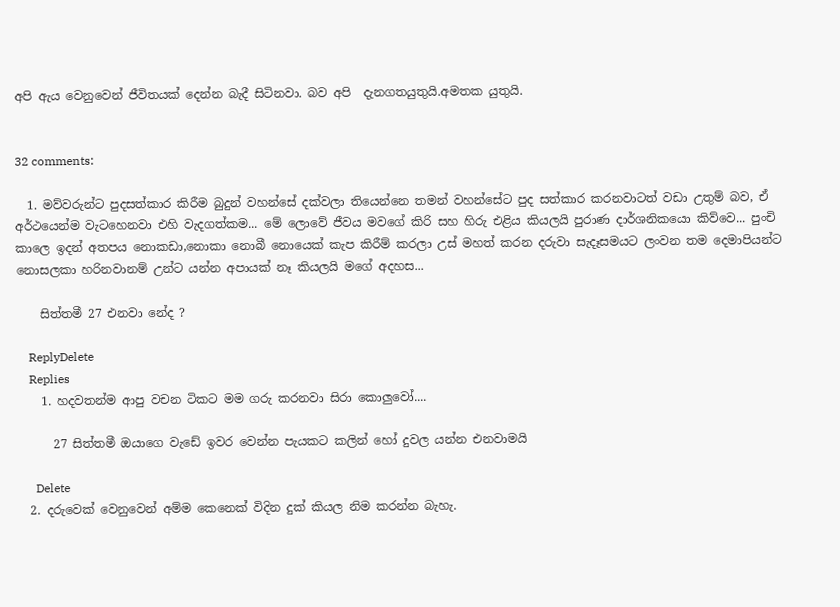අපි ඇය වෙනුවෙන් ජීවිතයක් දෙන්න බැදී සිටිනවා. බව අපි  දැනගතයුතුයි.අමතක යුතුයි.


32 comments:

  1. මව්වරුන්ට පුදසත්කාර කිරීම බුදුන් වහන්සේ දක්වලා තියෙන්නෙ තමන් වහන්සේට පුද සත්කාර කරනවාටත් වඩා උතුම් බව, ඒ අර්ථයෙන්ම වැටහෙනවා එහි වැදගත්කම... මේ ලොවේ ජීවය මවගේ කිරි සහ හිරු එළිය කියලයි පුරාණ දාර්ශනිකයො කිව්වෙ... පුංචි කාලෙ ඉදන් අතපය නොකඩා,නොකා නොබී නොයෙක් කැප කිරීම් කරලා උස් මහත් කරන දරුවා සැදෑසමයට ලංවන තම දෙමාපියන්ට නොසලකා හරිනවානම් උන්ට යන්න අපායක් නෑ කියලයි මගේ අදහස...

    සිත්තමී 27 එනවා නේද ?

    ReplyDelete
    Replies
    1. හදවතන්ම ආපු වචන ටිකට මම ගරු කරනවා සිරා කොලුවෝ....

      27 සිත්තමී ඔයාගෙ වැඩේ ඉවර වෙන්න පැයකට කලින් හෝ දුවල යන්න එනවාමයි

      Delete
  2. දරුවෙක් වෙනුවෙන් අම්ම කෙනෙක් විදින දුක් කියල නිම කරන්න බැහැ.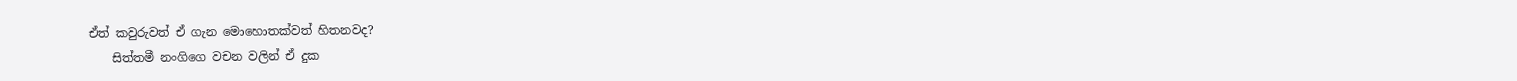ඒත් කවුරුවත් ඒ ගැන මොහොතක්වත් හිතනවද?
    සිත්තමී නංගිගෙ වචන වලින් ඒ දුක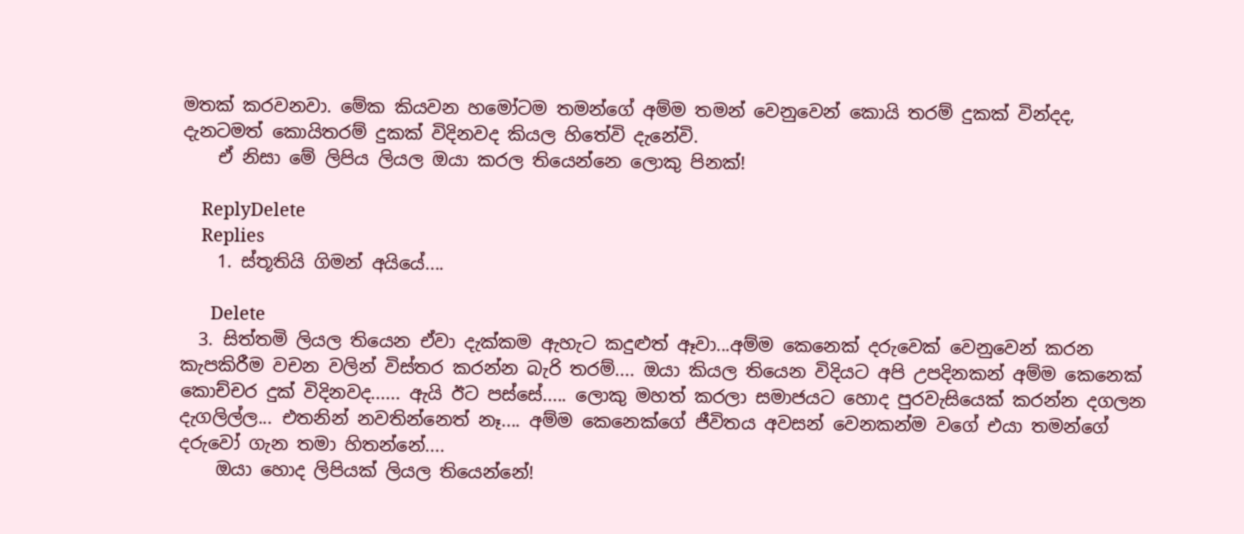මතක් කරවනවා. මේක කියවන හමෝටම තමන්ගේ අම්ම තමන් වෙනුවෙන් කොයි තරම් දුකක් වින්දද, දැනටමත් කොයිතරම් දුකක් විදිනවද කියල හිතේවි දැනේවි.
    ඒ නිසා මේ ලිපිය ලියල ඔයා කරල තියෙන්නෙ ලොකු පිනක්!

    ReplyDelete
    Replies
    1. ස්තූතියි ගිමන් අයියේ....

      Delete
  3. සිත්තමි ලියල තියෙන ඒවා දැක්කම ඇහැට කදුළුත් ඈවා...අම්ම කෙනෙක් දරුවෙක් වෙනුවෙන් කරන කැපකිරීම වචන වලින් විස්තර කරන්න බැරි තරම්.... ඔයා කියල තියෙන විදියට අපි උපදිනකන් අම්ම කෙනෙක් කොච්චර දුක් විදිනවද...... ඇයි ඊට පස්සේ..... ලොකු මහත් කරලා සමාජයට හොද පුරවැසියෙක් කරන්න දගලන දැගලිල්ල... එතනින් නවතින්නෙත් නෑ.... අම්ම කෙනෙක්ගේ ජීවිතය අවසන් වෙනකන්ම වගේ එයා තමන්ගේ දරුවෝ ගැන තමා හිතන්නේ....
    ඔයා හොද ලිපියක් ලියල තියෙන්නේ!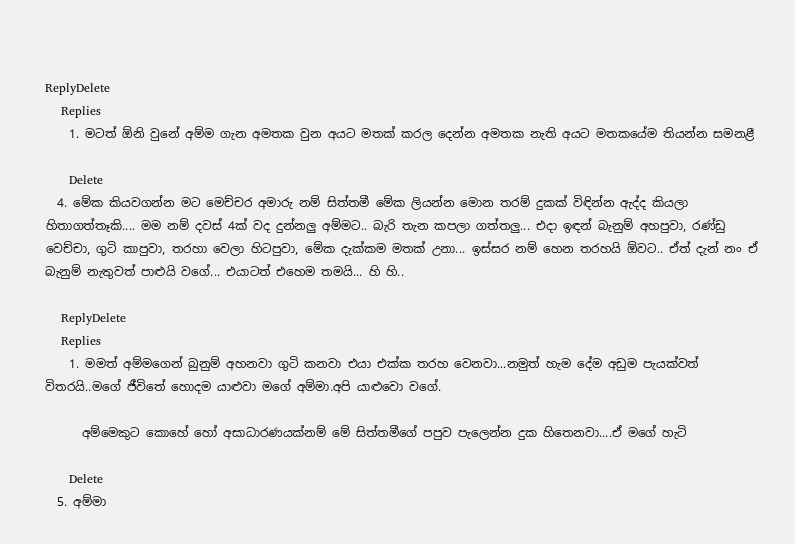ReplyDelete
    Replies
    1. මටත් ඕනි වුනේ අම්ම ගැන අමතක වුන අයට මතක් කරල දෙන්න අමතක නැති අයට මතකයේම තියන්න සමනළී

      Delete
  4. මේක කියවගන්න මට මෙච්චර අමාරු නම් සිත්තමී මේක ලියන්න මොන තරම් දුකක් විඳින්න ඇද්ද කියලා හිතාගත්තෑකි.... මම නම් දවස් 4ක් වද දුන්නලු අම්මට.. බැරි තැන කපලා ගත්තලු... එදා ඉඳන් බැනුම් අහපුවා, රණ්ඩු වෙච්චා, ගුටි කාපුවා, තරහා වෙලා හිටපුවා, මේක දැක්කම මතක් උනා... ඉස්සර නම් හෙන තරහයි ඕවට.. ඒත් දැන් නං ඒ බැනුම් නැතුවත් පාළුයි වගේ... එයාටත් එහෙම තමයි... හි හි..

    ReplyDelete
    Replies
    1. මමත් අම්මගෙන් බුනුම් අහනවා ගුටි කනවා එයා එක්ක තරහ වෙනවා...නමුත් හැම දේම අඩුම පැයක්වත් විතරයි..මගේ ජීවිතේ හොදම යාළුවා මගේ අම්මා.අපි යාළුවො වගේ.

      අම්මෙකුට කොහේ හෝ අසාධාරණයක්නම් මේ සිත්තමීගේ පපුව පැලෙන්න දුක හිතෙනවා....ඒ මගේ හැටි

      Delete
  5. අම්මා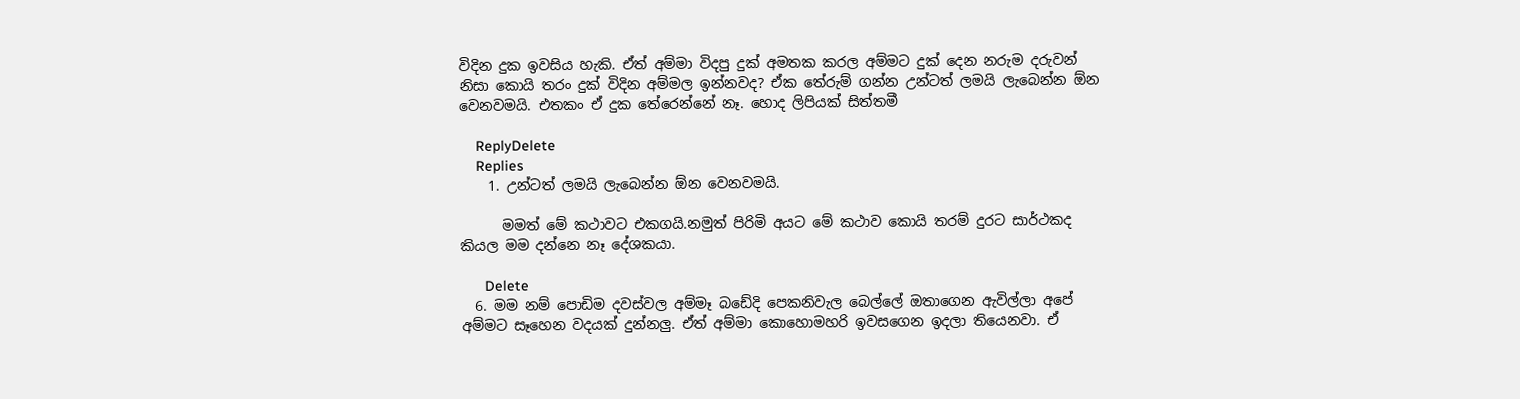විදින දුක ඉවසිය හැකි. ඒත් අම්මා විදපු දුක් අමතක කරල අම්මට දුක් දෙන නරුම දරුවන් නිසා කොයි තරං දුක් විදින අම්මල ඉන්නවද? ඒක තේරුම් ගන්න උන්ටත් ලමයි ලැබෙන්න ඕන වෙනවමයි. එතකං ඒ දුක තේරෙන්නේ නෑ. හොද ලිපියක් සිත්තමී

    ReplyDelete
    Replies
    1. උන්ටත් ලමයි ලැබෙන්න ඕන වෙනවමයි.

      මමත් මේ කථාවට එකගයි.නමුත් පිරිමි අයට මේ කථාව කොයි තරම් දුරට සාර්ථකද කියල මම දන්නෙ නෑ දේශකයා.

      Delete
  6. මම නම් පොඩිම දවස්වල අම්මෑ බඩේදි පෙකනිවැල බෙල්ලේ ඔතාගෙන ඇවිල්ලා අපේ අම්මට සෑහෙන වදයක් දුන්නලු. ඒත් අම්මා කොහොමහරි ඉවසගෙන ඉදලා තියෙනවා. ඒ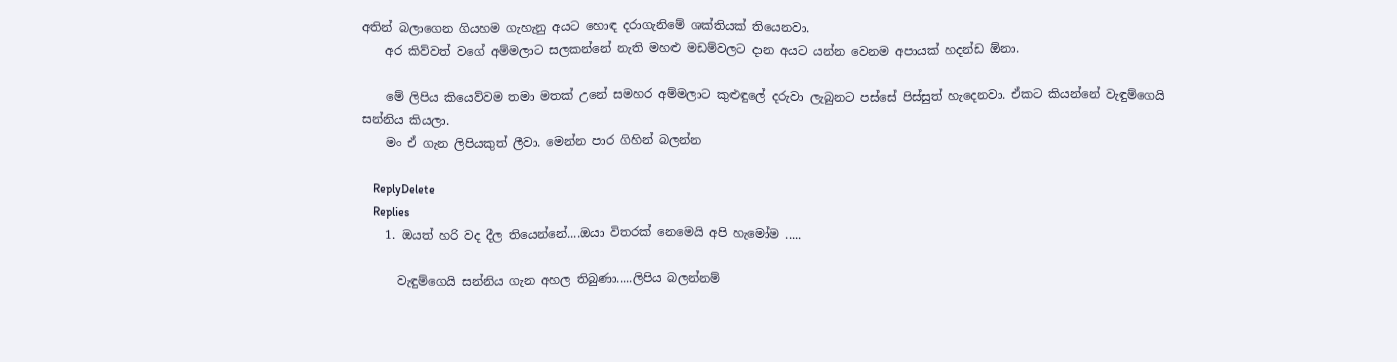අතින් බලාගෙන ගියහම ගැහැනු අයට හොඳ දරාගැනිමේ ශක්තියක් තියෙනවා.
    අර කිව්වත් වගේ අම්මලාට සලකන්නේ නැති මහළු මඩම්වලට දාන අයට යන්න වෙනම අපායක් හදන්ඩ ඕනා.

    මේ ලිපිය කියෙව්වම තමා මතක් උනේ සමහර අම්මලාට කුළුඳුලේ දරුවා ලැබුනට පස්සේ පිස්සුත් හැදෙනවා. ඒකට කියන්නේ වැඳුම්ගෙයි සන්නිය කියලා.
    මං ඒ ගැන ලිපියකුත් ලීවා. මෙන්න පාර ගිහින් බලන්න

    ReplyDelete
    Replies
    1. ඔයත් හරි වද දීල තියෙන්නේ....ඔයා විතරක් නෙමෙයි අපි හැමෝම .....

      වැඳුම්ගෙයි සන්නිය ගැන අහල තිබුණා.....ලිපිය බලන්නම්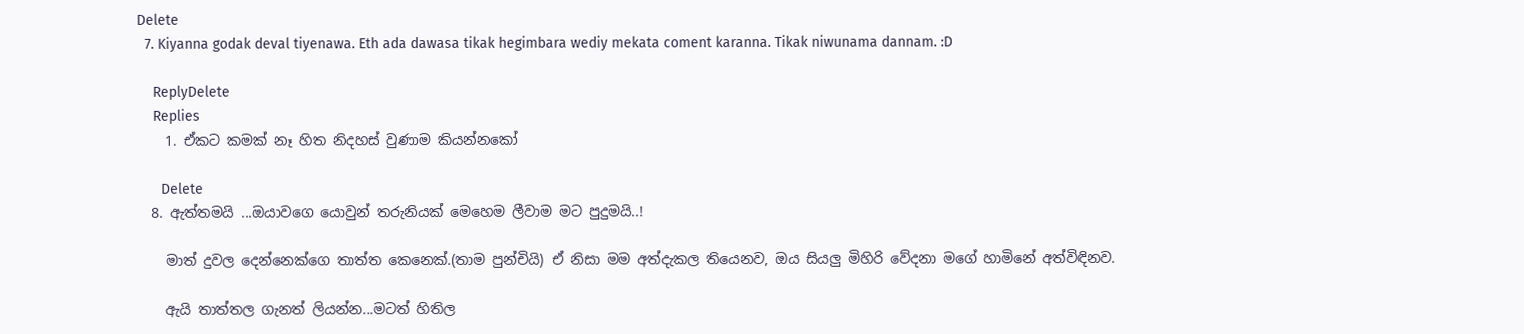Delete
  7. Kiyanna godak deval tiyenawa. Eth ada dawasa tikak hegimbara wediy mekata coment karanna. Tikak niwunama dannam. :D

    ReplyDelete
    Replies
    1. ඒකට කමක් නෑ හිත නිදහස් වුණාම කියන්නකෝ

      Delete
  8. ඇත්තමයි ...ඔයාවගෙ යොවුන් තරුනියක් මෙහෙම ලීවාම මට පුදුමයි..!

    මාත් දුවල දෙන්නෙක්ගෙ තාත්ත කෙනෙක්.(තාම පුන්චියි) ඒ නිසා මම අත්දැකල තියෙනව, ඔය සියලු මිහිරි වේදනා මගේ හාමිනේ අත්විඳිනව.

    ඇයි තාත්තල ගැනත් ලියන්න...මටත් හිතිල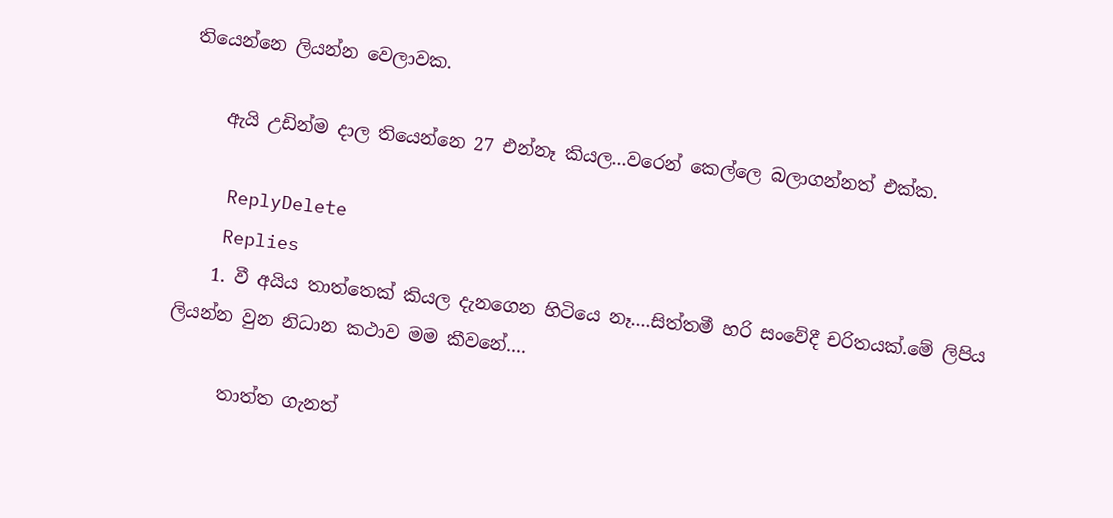තියෙන්නෙ ලියන්න වෙලාවක.

    ඇයි උඩින්ම දාල තියෙන්නෙ 27 එන්නෑ කියල...වරෙන් කෙල්ලෙ බලාගන්නත් එක්ක.

    ReplyDelete
    Replies
    1. වී අයිය තාත්තෙක් කියල දැනගෙන හිටියෙ නෑ....සිත්තමී හරි සංවේදී චරිතයක්.මේ ලිපිය ලියන්න වුන නිධාන කථාව මම කීවනේ....

      තාත්ත ගැනත්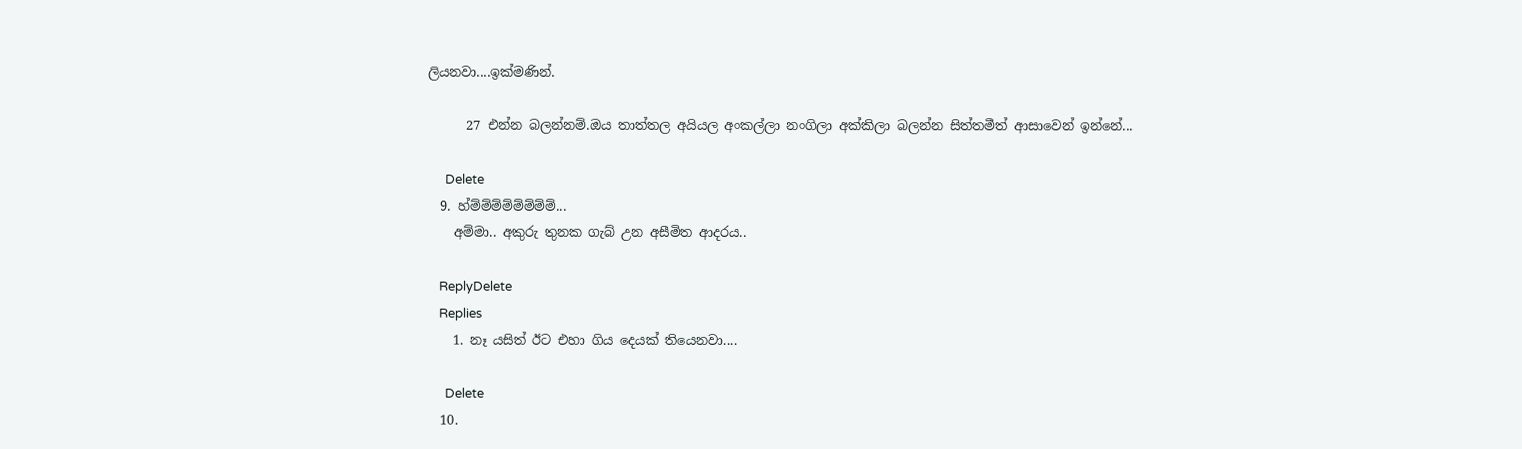ලියනවා....ඉක්මණින්.

      27 එන්න බලන්නම්.ඔය තාත්තල අයියල අංකල්ලා නංගිලා අක්කිලා බලන්න සිත්තමීත් ආසාවෙන් ඉන්නේ...

      Delete
  9. හ්ම්ම්ම්ම්ම්ම්ම්ම්...
    අම්මා.. අකුරු තුනක ගැබ් උන අසීමිත ආදරය..

    ReplyDelete
    Replies
    1. නෑ යසිත් ඊට එහා ගිය දෙයක් තියෙනවා....

      Delete
  10.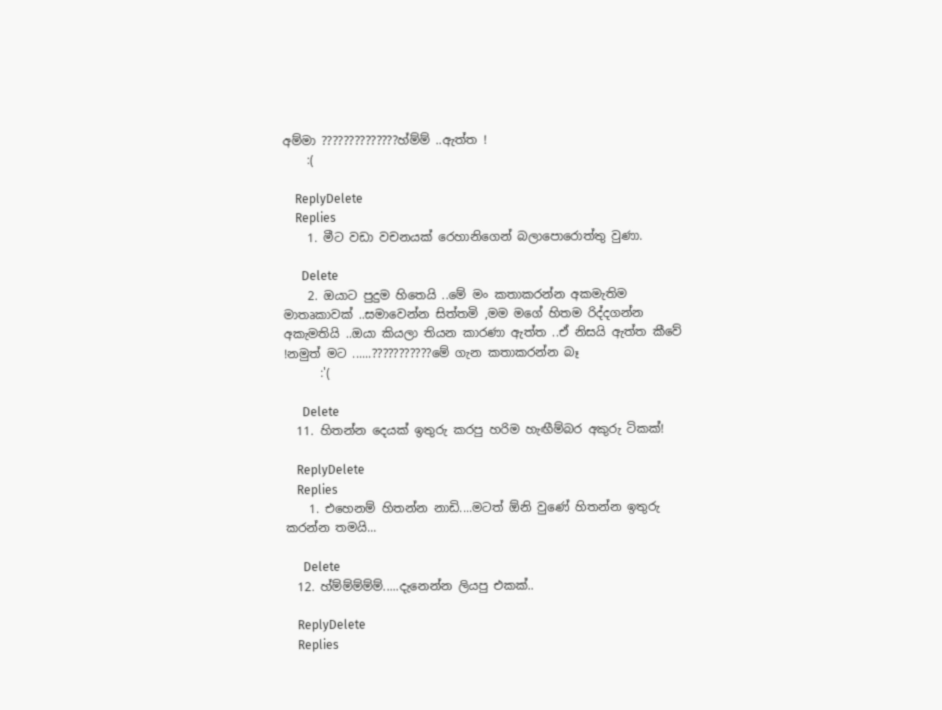අම්මා ??????????????හ්ම්ම් ..ඇත්ත !
    :(

    ReplyDelete
    Replies
    1. මීට වඩා වචනයක් රෙහානිගෙන් බලාපොරොත්තු වුණා.

      Delete
    2. ඔයාට පුදුම හිතෙයි ..මේ මං කතාකරන්න අකමැතිම මාතෘකාවක් ..සමාවෙන්න සිත්තමි ,මම මගේ හිතම රිද්දගන්න අකැමතියි ..ඔයා කියලා තියන කාරණා ඇත්ත ..ඒ නිසයි ඇත්ත කීවේ !නමුත් මට‍ ......???????????මේ ගැන කතාකරන්න බෑ
      :'(

      Delete
  11. හිතන්න දෙයක් ඉතුරු කරපු හරිම හැඟීම්බර අකුරු ටිකක්!

    ReplyDelete
    Replies
    1. එහෙනම් හිතන්න නාඩි....මටත් ඕනි වුණේ හිතන්න ඉතුරු කරන්න තමයි...

      Delete
  12. හ්ම්ම්ම්ම්ම්.....දැනෙන්න ලියපු එකක්..

    ReplyDelete
    Replies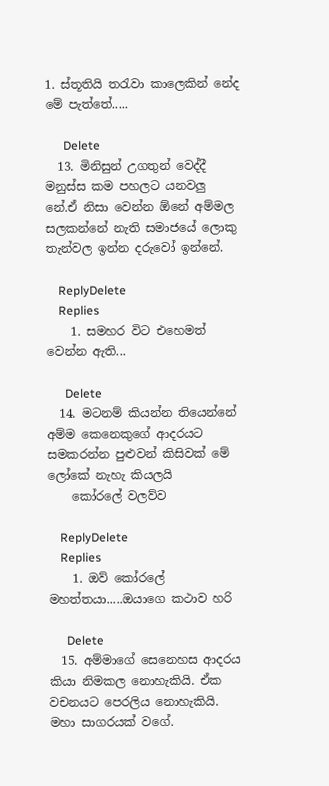1. ස්තූතියි තරැවා කාලෙකින් නේද මේ පැත්තේ.....

      Delete
  13. මිනිසුන් උගතුන් වෙද්දී මනුස්ස කම පහලට යනවලු නේ.ඒ නිසා වෙන්න ඕනේ අම්මල සලකන්නේ නැති සමාජයේ ලොකු තැන්වල ඉන්න දරුවෝ ඉන්නේ.

    ReplyDelete
    Replies
    1. සමහර විට එහෙමත් වෙන්න ඇති...

      Delete
  14. මටනම් කියන්න තියෙන්නේ අම්ම කෙනෙකුගේ ආදරයට සමකරන්න පුළුවන් කිසිවක් මේ ලෝකේ නැහැ කියලයි
    කෝරලේ වලව්ව

    ReplyDelete
    Replies
    1. ඔව් කෝරලේ මහත්තයා.....ඔයාගෙ කථාව හරි

      Delete
  15. අම්මාගේ සෙනෙහස ආදරය කියා නිමකල නොහැකියි. ඒක වචනයට පෙරලිය නොහැකියි. මහා සාගරයක් වගේ.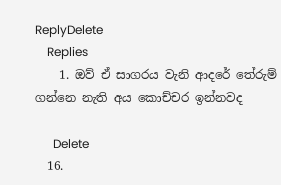ReplyDelete
    Replies
    1. ඔව් ඒ සාගරය ‍වැනි ආදරේ තේරුම් ගන්නෙ නැති අය කොච්චර ඉන්නවද

      Delete
  16.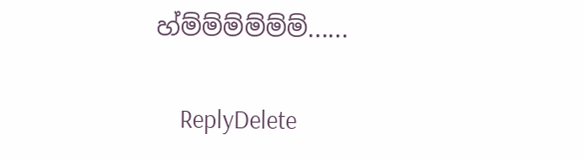හ්ම්ම්ම්ම්ම්ම්......

    ReplyDelete